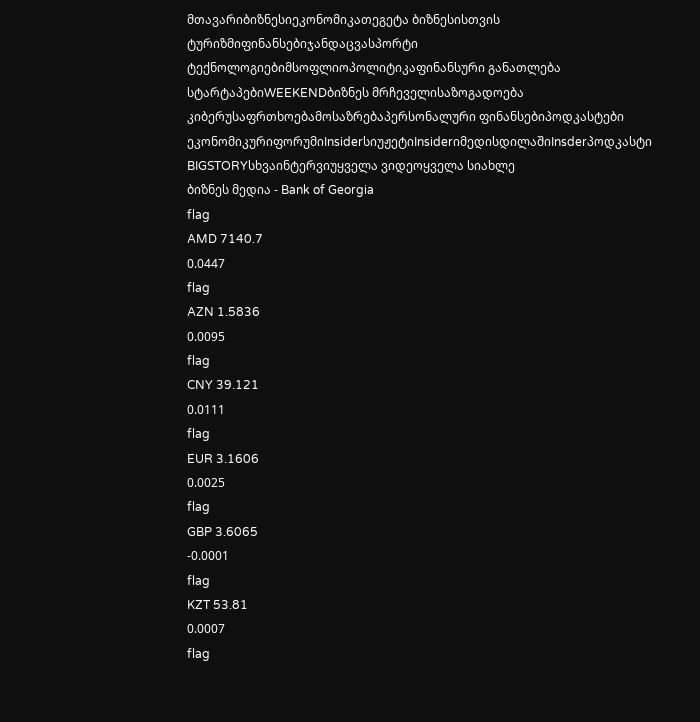მთავარიბიზნესიეკონომიკათეგეტა ბიზნესისთვის
ტურიზმიფინანსებიჯანდაცვასპორტი
ტექნოლოგიებიმსოფლიოპოლიტიკაფინანსური განათლება
სტარტაპებიWEEKENDბიზნეს მრჩეველისაზოგადოება
კიბერუსაფრთხოებამოსაზრებაპერსონალური ფინანსებიპოდკასტები
ეკონომიკურიფორუმიInsiderსიუჟეტიInsiderიმედისდილაშიInsderპოდკასტი
BIGSTORYსხვაინტერვიუყველა ვიდეოყველა სიახლე
ბიზნეს მედია - Bank of Georgia
flag
AMD 7140.7
0.0447
flag
AZN 1.5836
0.0095
flag
CNY 39.121
0.0111
flag
EUR 3.1606
0.0025
flag
GBP 3.6065
-0.0001
flag
KZT 53.81
0.0007
flag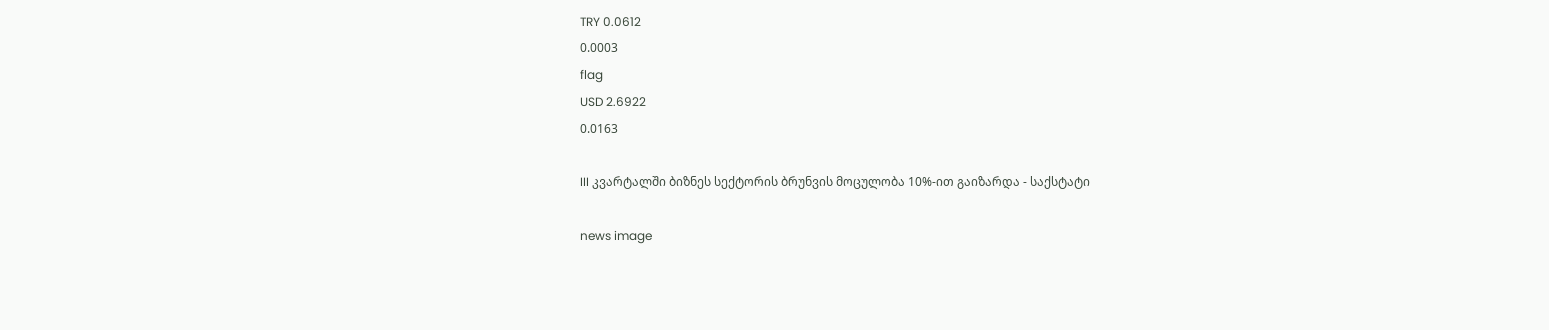TRY 0.0612
0.0003
flag
USD 2.6922
0.0163

III კვარტალში ბიზნეს სექტორის ბრუნვის მოცულობა 10%-ით გაიზარდა - საქსტატი

news image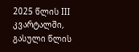2025 წლის III კვარტალში, გასული წლის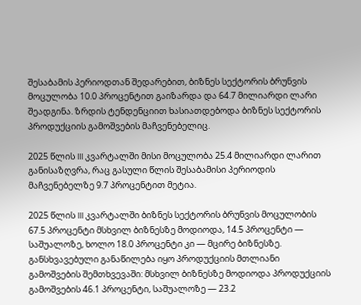შესაბამის პერიოდთან შედარებით, ბიზნეს სექტორის ბრუნვის მოცულობა 10.0 პროცენტით გაიზარდა და 64.7 მილიარდი ლარი შეადგინა. ზრდის ტენდენციით ხასიათდებოდა ბიზნეს სექტორის პროდუქციის გამოშვების მაჩვენებელიც.

2025 წლის III კვარტალში მისი მოცულობა 25.4 მილიარდი ლარით განისაზღვრა, რაც გასული წლის შესაბამისი პერიოდის მაჩვენებელზე 9.7 პროცენტით მეტია.

2025 წლის III კვარტალში ბიზნეს სექტორის ბრუნვის მოცულობის 67.5 პროცენტი მსხვილ ბიზნესზე მოდიოდა, 14.5 პროცენტი — საშუალოზე, ხოლო 18.0 პროცენტი კი — მცირე ბიზნესზე. განსხვავებული განაწილება იყო პროდუქციის მთლიანი გამოშვების შემთხვევაში: მსხვილ ბიზნესზე მოდიოდა პროდუქციის გამოშვების 46.1 პროცენტი, საშუალოზე — 23.2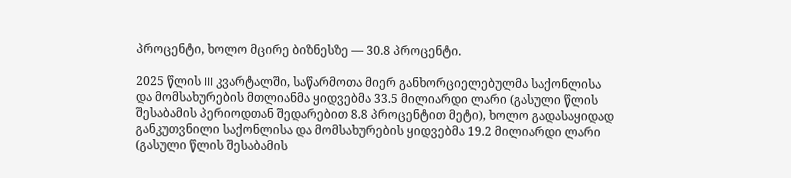პროცენტი, ხოლო მცირე ბიზნესზე — 30.8 პროცენტი.

2025 წლის III კვარტალში, საწარმოთა მიერ განხორციელებულმა საქონლისა და მომსახურების მთლიანმა ყიდვებმა 33.5 მილიარდი ლარი (გასული წლის შესაბამის პერიოდთან შედარებით 8.8 პროცენტით მეტი), ხოლო გადასაყიდად განკუთვნილი საქონლისა და მომსახურების ყიდვებმა 19.2 მილიარდი ლარი (გასული წლის შესაბამის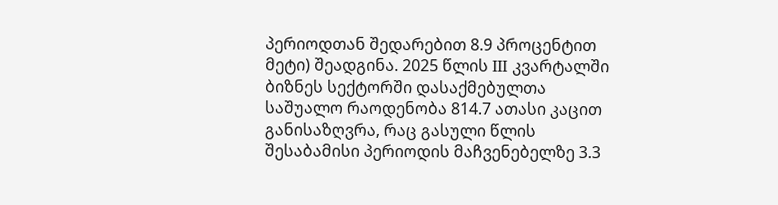პერიოდთან შედარებით 8.9 პროცენტით მეტი) შეადგინა. 2025 წლის III კვარტალში ბიზნეს სექტორში დასაქმებულთა საშუალო რაოდენობა 814.7 ათასი კაცით განისაზღვრა, რაც გასული წლის შესაბამისი პერიოდის მაჩვენებელზე 3.3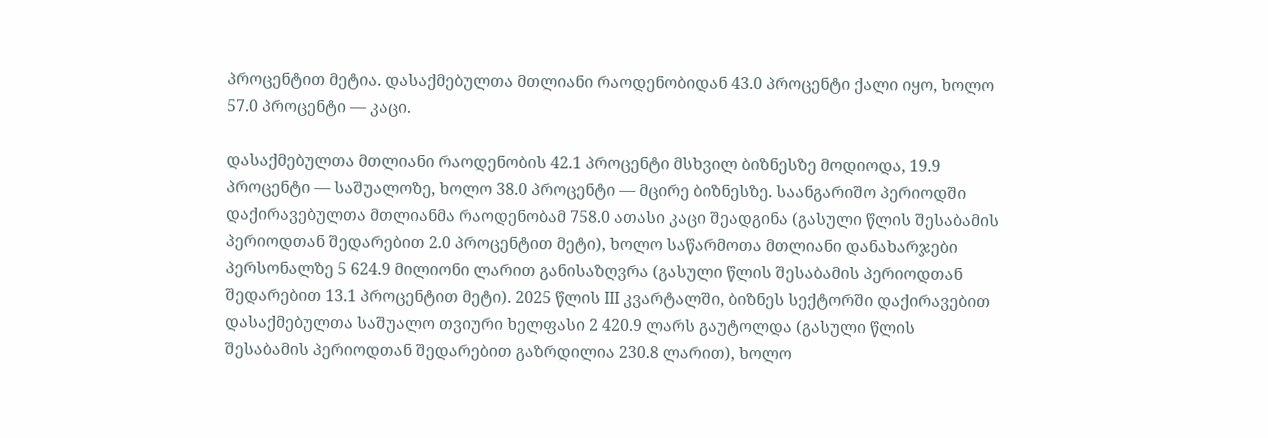პროცენტით მეტია. დასაქმებულთა მთლიანი რაოდენობიდან 43.0 პროცენტი ქალი იყო, ხოლო 57.0 პროცენტი — კაცი.

დასაქმებულთა მთლიანი რაოდენობის 42.1 პროცენტი მსხვილ ბიზნესზე მოდიოდა, 19.9 პროცენტი — საშუალოზე, ხოლო 38.0 პროცენტი — მცირე ბიზნესზე. საანგარიშო პერიოდში დაქირავებულთა მთლიანმა რაოდენობამ 758.0 ათასი კაცი შეადგინა (გასული წლის შესაბამის პერიოდთან შედარებით 2.0 პროცენტით მეტი), ხოლო საწარმოთა მთლიანი დანახარჯები პერსონალზე 5 624.9 მილიონი ლარით განისაზღვრა (გასული წლის შესაბამის პერიოდთან შედარებით 13.1 პროცენტით მეტი). 2025 წლის III კვარტალში, ბიზნეს სექტორში დაქირავებით დასაქმებულთა საშუალო თვიური ხელფასი 2 420.9 ლარს გაუტოლდა (გასული წლის შესაბამის პერიოდთან შედარებით გაზრდილია 230.8 ლარით), ხოლო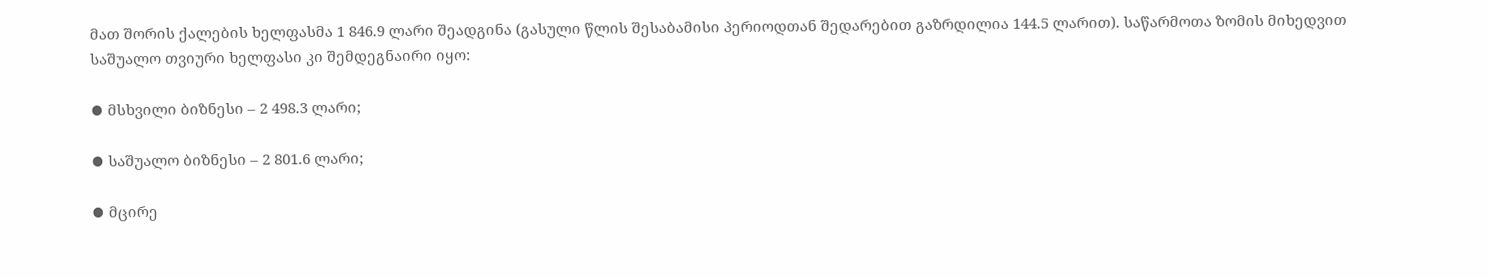მათ შორის ქალების ხელფასმა 1 846.9 ლარი შეადგინა (გასული წლის შესაბამისი პერიოდთან შედარებით გაზრდილია 144.5 ლარით). საწარმოთა ზომის მიხედვით საშუალო თვიური ხელფასი კი შემდეგნაირი იყო:

⦁ მსხვილი ბიზნესი – 2 498.3 ლარი;

⦁ საშუალო ბიზნესი – 2 801.6 ლარი;

⦁ მცირე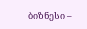ბიზნესი –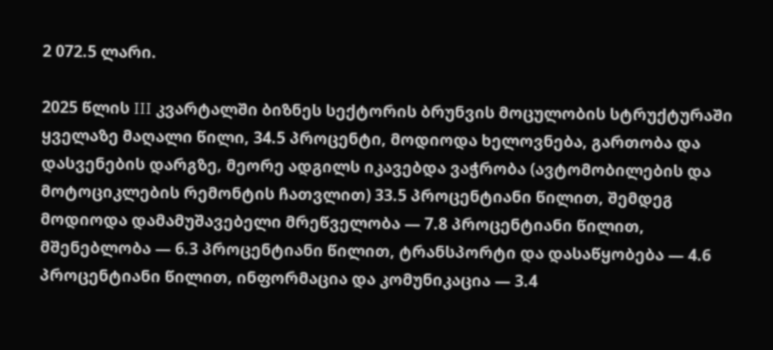2 072.5 ლარი.

2025 წლის III კვარტალში ბიზნეს სექტორის ბრუნვის მოცულობის სტრუქტურაში ყველაზე მაღალი წილი, 34.5 პროცენტი, მოდიოდა ხელოვნება, გართობა და დასვენების დარგზე, მეორე ადგილს იკავებდა ვაჭრობა (ავტომობილების და მოტოციკლების რემონტის ჩათვლით) 33.5 პროცენტიანი წილით, შემდეგ მოდიოდა დამამუშავებელი მრეწველობა — 7.8 პროცენტიანი წილით, მშენებლობა — 6.3 პროცენტიანი წილით, ტრანსპორტი და დასაწყობება — 4.6 პროცენტიანი წილით, ინფორმაცია და კომუნიკაცია — 3.4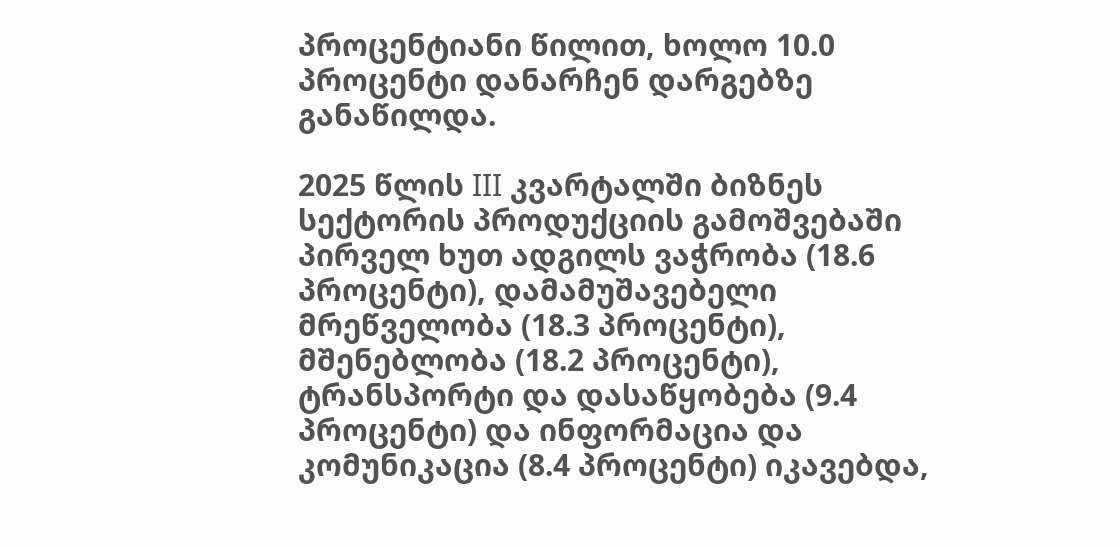პროცენტიანი წილით, ხოლო 10.0 პროცენტი დანარჩენ დარგებზე განაწილდა.

2025 წლის III კვარტალში ბიზნეს სექტორის პროდუქციის გამოშვებაში პირველ ხუთ ადგილს ვაჭრობა (18.6 პროცენტი), დამამუშავებელი მრეწველობა (18.3 პროცენტი), მშენებლობა (18.2 პროცენტი), ტრანსპორტი და დასაწყობება (9.4 პროცენტი) და ინფორმაცია და კომუნიკაცია (8.4 პროცენტი) იკავებდა,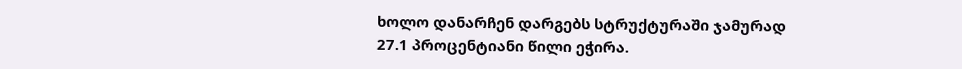ხოლო დანარჩენ დარგებს სტრუქტურაში ჯამურად 27.1 პროცენტიანი წილი ეჭირა.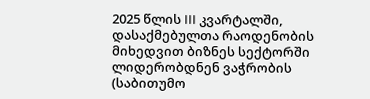2025 წლის III კვარტალში, დასაქმებულთა რაოდენობის მიხედვით ბიზნეს სექტორში ლიდერობდნენ ვაჭრობის (საბითუმო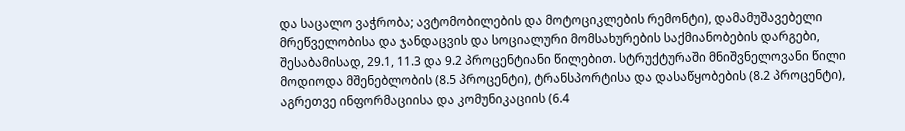და საცალო ვაჭრობა; ავტომობილების და მოტოციკლების რემონტი), დამამუშავებელი მრეწველობისა და ჯანდაცვის და სოციალური მომსახურების საქმიანობების დარგები, შესაბამისად, 29.1, 11.3 და 9.2 პროცენტიანი წილებით. სტრუქტურაში მნიშვნელოვანი წილი მოდიოდა მშენებლობის (8.5 პროცენტი), ტრანსპორტისა და დასაწყობების (8.2 პროცენტი), აგრეთვე ინფორმაციისა და კომუნიკაციის (6.4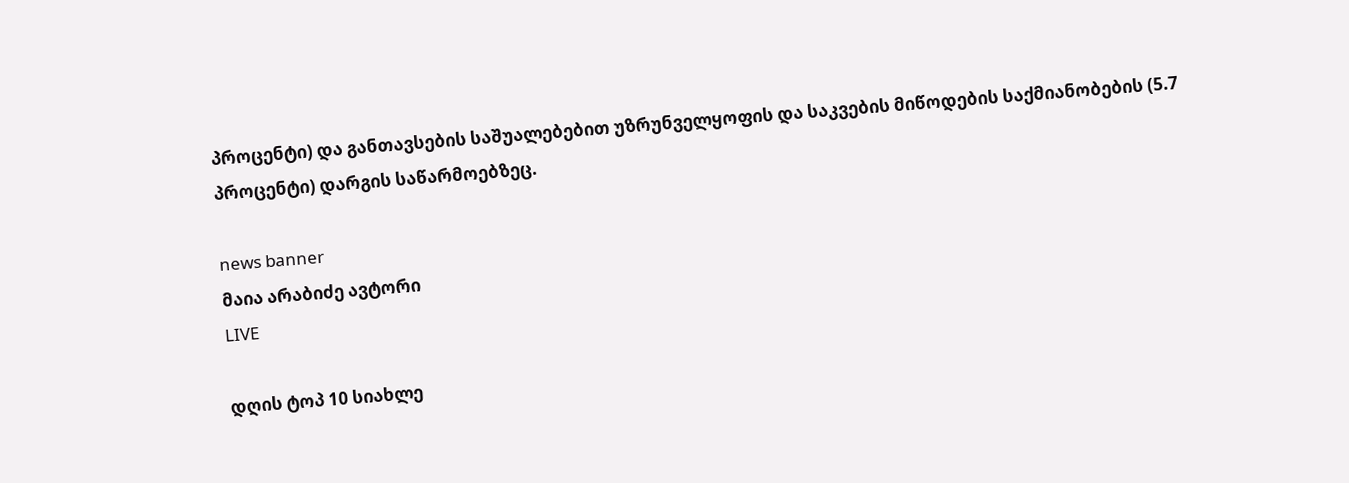პროცენტი) და განთავსების საშუალებებით უზრუნველყოფის და საკვების მიწოდების საქმიანობების (5.7 პროცენტი) დარგის საწარმოებზეც.

news banner
მაია არაბიძე ავტორი
LIVE

დღის ტოპ 10 სიახლე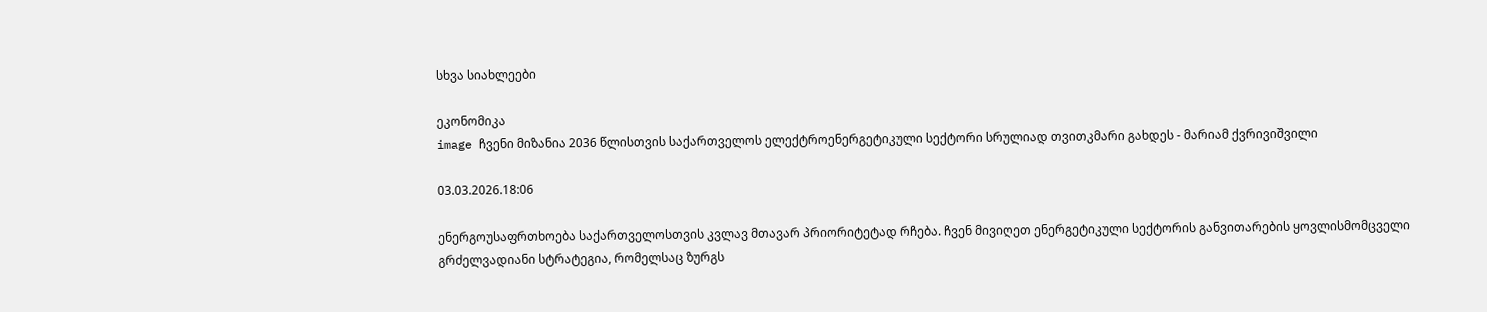სხვა სიახლეები

ეკონომიკა
image ჩვენი მიზანია 2036 წლისთვის საქართველოს ელექტროენერგეტიკული სექტორი სრულიად თვითკმარი გახდეს - მარიამ ქვრივიშვილი

03.03.2026.18:06

ენერგოუსაფრთხოება საქართველოსთვის კვლავ მთავარ პრიორიტეტად რჩება. ჩვენ მივიღეთ ენერგეტიკული სექტორის განვითარების ყოვლისმომცველი გრძელვადიანი სტრატეგია, რომელსაც ზურგს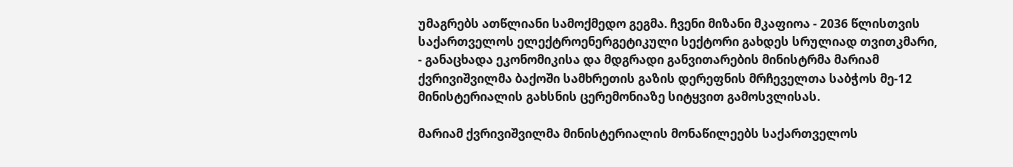უმაგრებს ათწლიანი სამოქმედო გეგმა. ჩვენი მიზანი მკაფიოა - 2036 წლისთვის საქართველოს ელექტროენერგეტიკული სექტორი გახდეს სრულიად თვითკმარი, - განაცხადა ეკონომიკისა და მდგრადი განვითარების მინისტრმა მარიამ ქვრივიშვილმა ბაქოში სამხრეთის გაზის დერეფნის მრჩეველთა საბჭოს მე-12 მინისტერიალის გახსნის ცერემონიაზე სიტყვით გამოსვლისას.

მარიამ ქვრივიშვილმა მინისტერიალის მონაწილეებს საქართველოს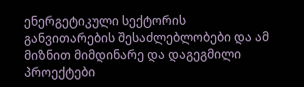ენერგეტიკული სექტორის განვითარების შესაძლებლობები და ამ მიზნით მიმდინარე და დაგეგმილი პროექტები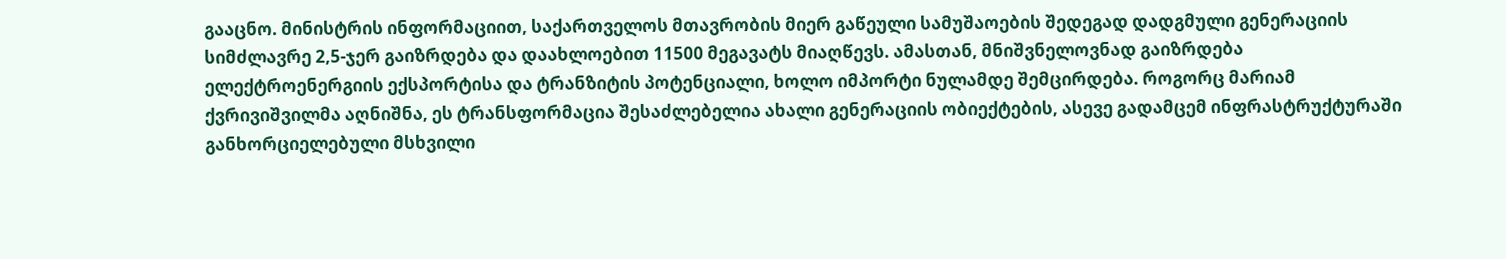გააცნო. მინისტრის ინფორმაციით, საქართველოს მთავრობის მიერ გაწეული სამუშაოების შედეგად დადგმული გენერაციის სიმძლავრე 2,5-ჯერ გაიზრდება და დაახლოებით 11500 მეგავატს მიაღწევს. ამასთან, მნიშვნელოვნად გაიზრდება ელექტროენერგიის ექსპორტისა და ტრანზიტის პოტენციალი, ხოლო იმპორტი ნულამდე შემცირდება. როგორც მარიამ ქვრივიშვილმა აღნიშნა, ეს ტრანსფორმაცია შესაძლებელია ახალი გენერაციის ობიექტების, ასევე გადამცემ ინფრასტრუქტურაში განხორციელებული მსხვილი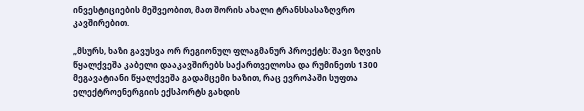ინვესტიციების მეშვეობით, მათ შორის ახალი ტრანსსასაზღვრო კავშირებით.

„მსურს, ხაზი გავუსვა ორ რეგიონულ ფლაგმანურ პროექტს: შავი ზღვის წყალქვეშა კაბელი დააკავშირებს საქართველოსა და რუმინეთს 1300 მეგავატიანი წყალქვეშა გადამცემი ხაზით, რაც ევროპაში სუფთა ელექტროენერგიის ექსპორტს გახდის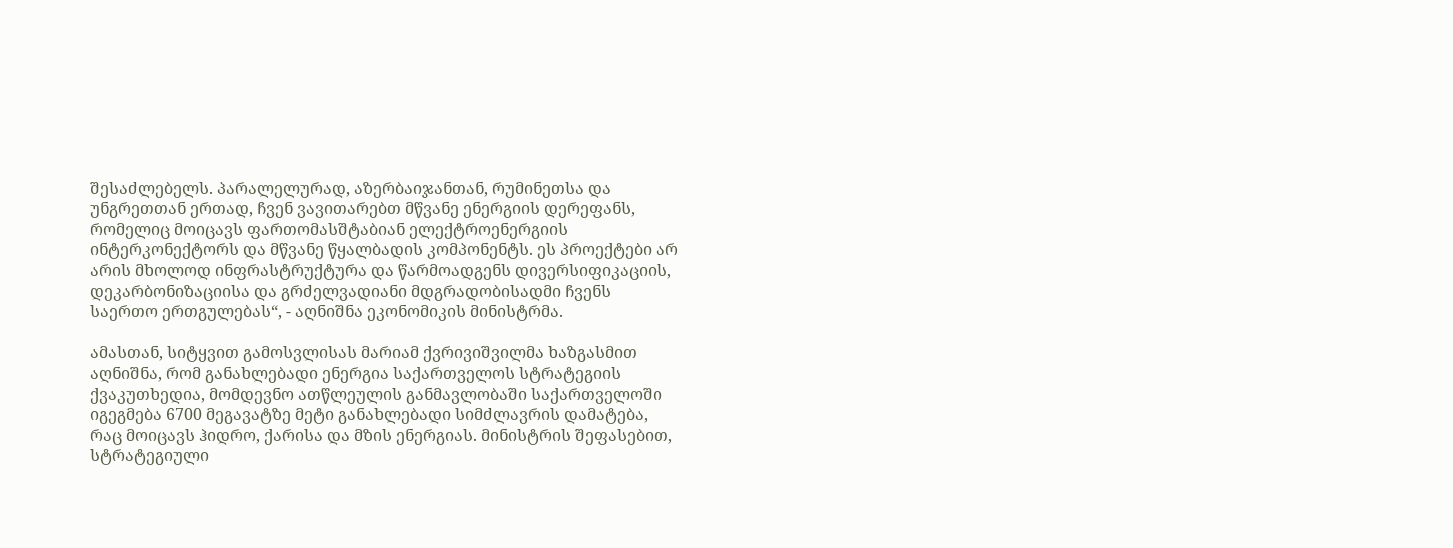შესაძლებელს. პარალელურად, აზერბაიჯანთან, რუმინეთსა და უნგრეთთან ერთად, ჩვენ ვავითარებთ მწვანე ენერგიის დერეფანს, რომელიც მოიცავს ფართომასშტაბიან ელექტროენერგიის ინტერკონექტორს და მწვანე წყალბადის კომპონენტს. ეს პროექტები არ არის მხოლოდ ინფრასტრუქტურა და წარმოადგენს დივერსიფიკაციის, დეკარბონიზაციისა და გრძელვადიანი მდგრადობისადმი ჩვენს საერთო ერთგულებას“, - აღნიშნა ეკონომიკის მინისტრმა.

ამასთან, სიტყვით გამოსვლისას მარიამ ქვრივიშვილმა ხაზგასმით აღნიშნა, რომ განახლებადი ენერგია საქართველოს სტრატეგიის ქვაკუთხედია, მომდევნო ათწლეულის განმავლობაში საქართველოში იგეგმება 6700 მეგავატზე მეტი განახლებადი სიმძლავრის დამატება, რაც მოიცავს ჰიდრო, ქარისა და მზის ენერგიას. მინისტრის შეფასებით, სტრატეგიული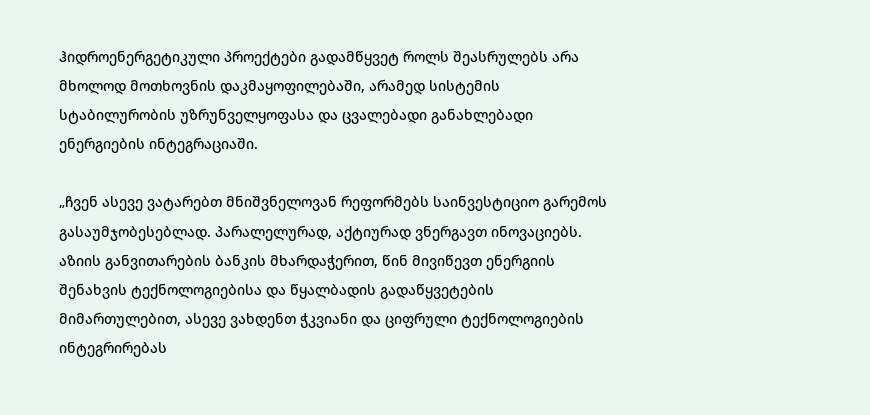ჰიდროენერგეტიკული პროექტები გადამწყვეტ როლს შეასრულებს არა მხოლოდ მოთხოვნის დაკმაყოფილებაში, არამედ სისტემის სტაბილურობის უზრუნველყოფასა და ცვალებადი განახლებადი ენერგიების ინტეგრაციაში.

„ჩვენ ასევე ვატარებთ მნიშვნელოვან რეფორმებს საინვესტიციო გარემოს გასაუმჯობესებლად. პარალელურად, აქტიურად ვნერგავთ ინოვაციებს. აზიის განვითარების ბანკის მხარდაჭერით, წინ მივიწევთ ენერგიის შენახვის ტექნოლოგიებისა და წყალბადის გადაწყვეტების მიმართულებით, ასევე ვახდენთ ჭკვიანი და ციფრული ტექნოლოგიების ინტეგრირებას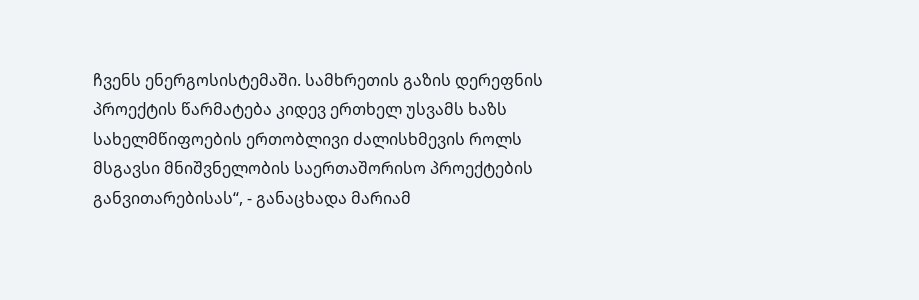ჩვენს ენერგოსისტემაში. სამხრეთის გაზის დერეფნის პროექტის წარმატება კიდევ ერთხელ უსვამს ხაზს სახელმწიფოების ერთობლივი ძალისხმევის როლს მსგავსი მნიშვნელობის საერთაშორისო პროექტების განვითარებისას“, - განაცხადა მარიამ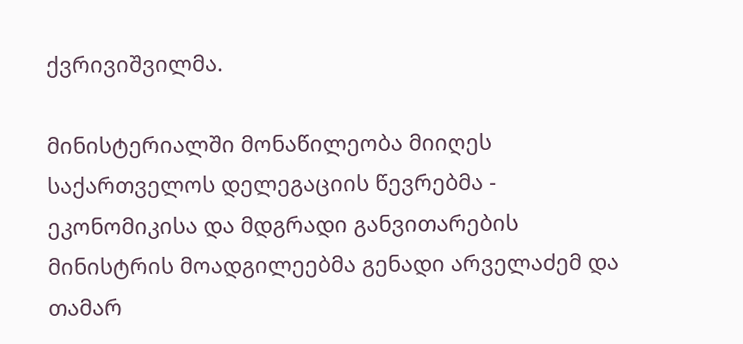ქვრივიშვილმა.

მინისტერიალში მონაწილეობა მიიღეს საქართველოს დელეგაციის წევრებმა - ეკონომიკისა და მდგრადი განვითარების მინისტრის მოადგილეებმა გენადი არველაძემ და თამარ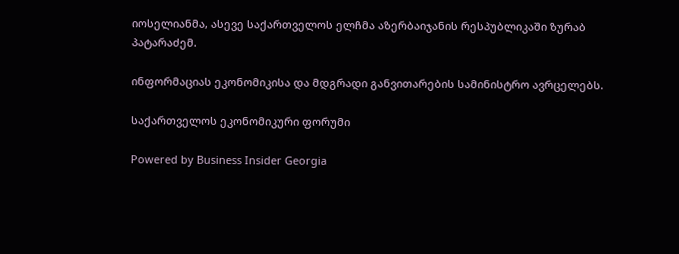იოსელიანმა, ასევე საქართველოს ელჩმა აზერბაიჯანის რესპუბლიკაში ზურაბ პატარაძემ.

ინფორმაციას ეკონომიკისა და მდგრადი განვითარების სამინისტრო ავრცელებს.

საქართველოს ეკონომიკური ფორუმი

Powered by Business Insider Georgia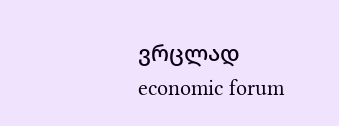ვრცლად
economic forum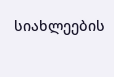სიახლეების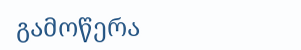გამოწერა